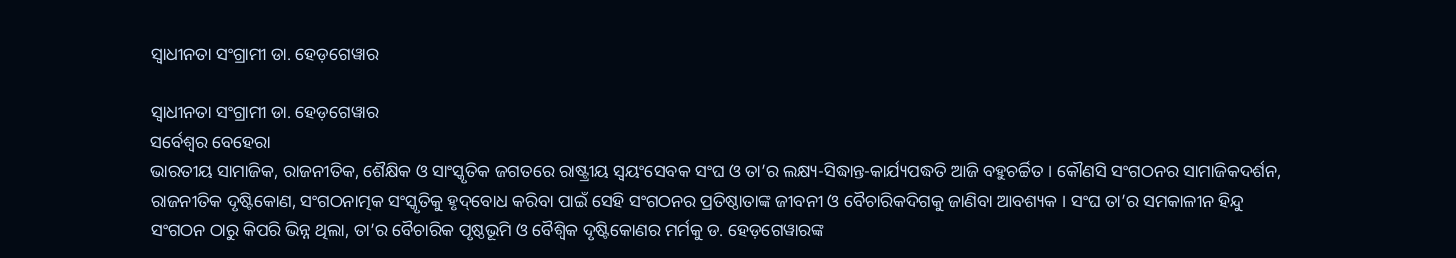ସ୍ୱାଧୀନତା ସଂଗ୍ରାମୀ ଡା. ହେଡ଼ଗେୱାର

ସ୍ୱାଧୀନତା ସଂଗ୍ରାମୀ ଡା. ହେଡ଼ଗେୱାର
ସର୍ବେଶ୍ୱର ବେହେରା
ଭାରତୀୟ ସାମାଜିକ, ରାଜନୀତିକ, ଶୈକ୍ଷିକ ଓ ସାଂସ୍କୃତିକ ଜଗତରେ ରାଷ୍ଟ୍ରୀୟ ସ୍ୱୟଂସେବକ ସଂଘ ଓ ତା’ର ଲକ୍ଷ୍ୟ-ସିଦ୍ଧାନ୍ତ-କାର୍ଯ୍ୟପଦ୍ଧତି ଆଜି ବହୁଚର୍ଚ୍ଚିତ । କୌଣସି ସଂଗଠନର ସାମାଜିକଦର୍ଶନ, ରାଜନୀତିକ ଦୃଷ୍ଟିକୋଣ, ସଂଗଠନାତ୍ମକ ସଂସ୍କୃତିକୁ ହୃଦ୍‌ବୋଧ କରିବା ପାଇଁ ସେହି ସଂଗଠନର ପ୍ରତିଷ୍ଠାତାଙ୍କ ଜୀବନୀ ଓ ବୈଚାରିକଦିଗକୁ ଜାଣିବା ଆବଶ୍ୟକ । ସଂଘ ତା’ର ସମକାଳୀନ ହିନ୍ଦୁ ସଂଗଠନ ଠାରୁ କିପରି ଭିନ୍ନ ଥିଲା, ତା’ର ବୈଚାରିକ ପୃଷ୍ଠଭୂମି ଓ ବୈଶ୍ୱିକ ଦୃଷ୍ଟିକୋଣର ମର୍ମକୁ ଡ. ହେଡ଼ଗେୱାରଙ୍କ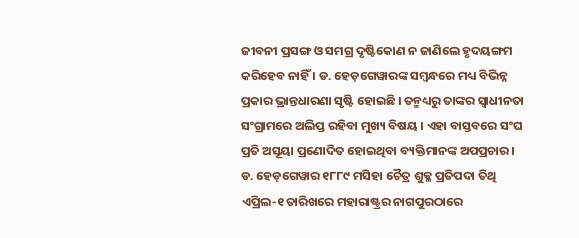ଜୀବନୀ ପ୍ରସଙ୍ଗ ଓ ସମଗ୍ର ଦୃଷ୍ଟିକୋଣ ନ ଜାଣିଲେ ହୃଦୟଙ୍ଗମ କରିହେବ ନାହିଁ । ଡ. ହେଡ଼ଗେୱାରଙ୍କ ସମ୍ବନ୍ଧରେ ମଧ୍ୟ ବିଭିନ୍ନ ପ୍ରକାର ଭ୍ରାନ୍ତଧାରଣା ସୃଷ୍ଟି ହୋଇଛି । ତନ୍ମଧ୍ୟରୁ ତାଙ୍କର ସ୍ୱାଧୀନତା ସଂଗ୍ରାମରେ ଅଲିପ୍ତ ରହିବା ମୁଖ୍ୟ ବିଷୟ । ଏହା ବାସ୍ତବରେ ସଂଘ ପ୍ରତି ଅସୂୟା ପ୍ରଣୋଦିତ ହୋଇଥିବା ବ୍ୟକ୍ତିମାନଙ୍କ ଅପପ୍ରଚାର ।
ଡ. ହେଡ଼ଗେୱାର ୧୮୮୯ ମସିହା ଚୈତ୍ର ଶୁକ୍ଳ ପ୍ରତିପଦା ତିଥି ଏପ୍ରିଲ-୧ ତାରିଖରେ ମହାରାଷ୍ଟ୍ରର ନାଗପୁରଠାରେ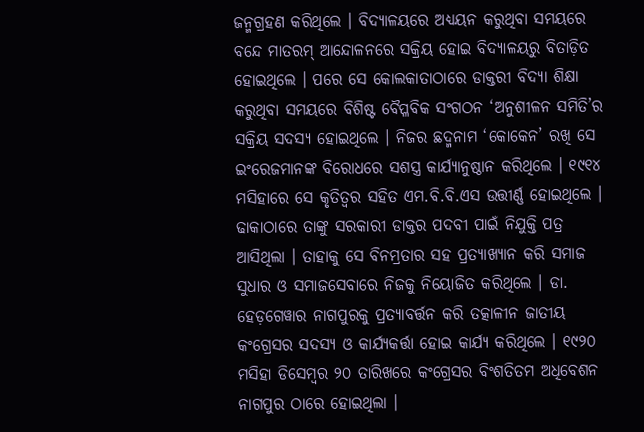ଜନ୍ମଗ୍ରହଣ କରିଥିଲେ । ବିଦ୍ୟାଳୟରେ ଅଧ୍ୟୟନ କରୁଥିବା ସମୟରେ ବନ୍ଦେ ମାତରମ୍ ଆନ୍ଦୋଳନରେ ସକ୍ରିୟ ହୋଇ ବିଦ୍ୟାଳୟରୁ ବିତାଡ଼ିତ ହୋଇଥିଲେ । ପରେ ସେ କୋଲକାତାଠାରେ ଡାକ୍ତରୀ ବିଦ୍ୟା ଶିକ୍ଷା କରୁଥିବା ସମୟରେ ବିଶିଷ୍ଟ ବୈପ୍ଳବିକ ସଂଗଠନ ‘ଅନୁଶୀଳନ ସମିତି’ର ସକ୍ରିୟ ସଦସ୍ୟ ହୋଇଥିଲେ । ନିଜର ଛଦ୍ମନାମ ‘କୋକେନ’ ରଖି ସେ ଇଂରେଜମାନଙ୍କ ବିରୋଧରେ ସଶସ୍ତ୍ର କାର୍ଯ୍ୟାନୁଷ୍ଠାନ କରିଥିଲେ । ୧୯୧୪ ମସିହାରେ ସେ କୃତିତ୍ୱର ସହିତ ଏମ.ବି.ବି.ଏସ ଉତ୍ତୀର୍ଣ୍ଣ ହୋଇଥିଲେ । ଢାକାଠାରେ ତାଙ୍କୁ ସରକାରୀ ଡାକ୍ତର ପଦବୀ ପାଇଁ ନିଯୁକ୍ତି ପତ୍ର ଆସିଥିଲା । ତାହାକୁ ସେ ବିନମ୍ରତାର ସହ ପ୍ରତ୍ୟାଖ୍ୟାନ କରି ସମାଜ ସୁଧାର ଓ ସମାଜସେବାରେ ନିଜକୁ ନିୟୋଜିତ କରିଥିଲେ । ଡା. ହେଡ଼ଗେୱାର ନାଗପୁରକୁ ପ୍ରତ୍ୟାବର୍ତ୍ତନ କରି ତତ୍କାଳୀନ ଜାତୀୟ କଂଗ୍ରେସର ସଦସ୍ୟ ଓ କାର୍ଯ୍ୟକର୍ତ୍ତା ହୋଇ କାର୍ଯ୍ୟ କରିଥିଲେ । ୧୯୨୦ ମସିହା ଡିସେମ୍ବର ୨୦ ତାରିଖରେ କଂଗ୍ରେସର ବିଂଶତିତମ ଅଧିବେଶନ ନାଗପୁର ଠାରେ ହୋଇଥିଲା ।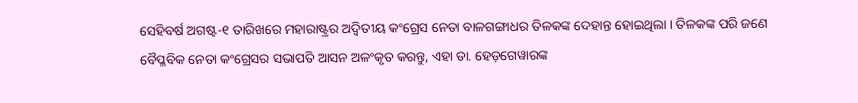ସେହିବର୍ଷ ଅଗଷ୍ଟ-୧ ତାରିଖରେ ମହାରାଷ୍ଟ୍ରର ଅଦ୍ୱିତୀୟ କଂଗ୍ରେସ ନେତା ବାଳଗଙ୍ଗାଧର ତିଳକଙ୍କ ଦେହାନ୍ତ ହୋଇଥିଲା । ତିଳକଙ୍କ ପରି ଜଣେ ବୈପ୍ଳବିକ ନେତା କଂଗ୍ରେସର ସଭାପତି ଆସନ ଅଳଂକୃତ କରନ୍ତୁ, ଏହା ଡା. ହେଡ଼ଗେୱାରଙ୍କ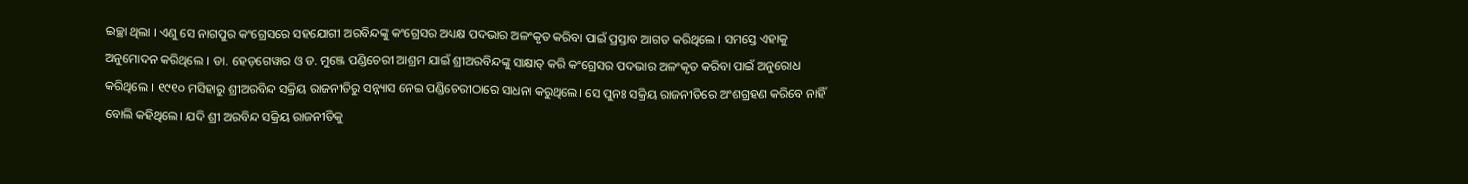ଇଚ୍ଛା ଥିଲା । ଏଣୁ ସେ ନାଗପୁର କଂଗ୍ରେସରେ ସହଯୋଗୀ ଅରବିନ୍ଦଙ୍କୁ କଂଗ୍ରେସର ଅଧ୍ୟକ୍ଷ ପଦଭାର ଅଳଂକୃତ କରିବା ପାଇଁ ପ୍ରସ୍ତାବ ଆଗତ କରିଥିଲେ । ସମସ୍ତେ ଏହାକୁ ଅନୁମୋଦନ କରିଥିଲେ । ଡା. ହେଡ଼ଗେୱାର ଓ ଡ. ମୁଞ୍ଜେ ପଣ୍ଡିଚେରୀ ଆଶ୍ରମ ଯାଇଁ ଶ୍ରୀଅରବିନ୍ଦଙ୍କୁ ସାକ୍ଷାତ୍ କରି କଂଗ୍ରେସର ପଦଭାର ଅଳଂକୃତ କରିବା ପାଇଁ ଅନୁରୋଧ କରିଥିଲେ । ୧୯୧୦ ମସିହାରୁ ଶ୍ରୀଅରବିନ୍ଦ ସକ୍ରିୟ ରାଜନୀତିରୁ ସନ୍ନ୍ୟାସ ନେଇ ପଣ୍ଡିଚେରୀଠାରେ ସାଧନା କରୁଥିଲେ। ସେ ପୁନଃ ସକ୍ରିୟ ରାଜନୀତିରେ ଅଂଶଗ୍ରହଣ କରିବେ ନାହିଁ ବୋଲି କହିଥିଲେ। ଯଦି ଶ୍ରୀ ଅରବିନ୍ଦ ସକ୍ରିୟ ରାଜନୀତିକୁ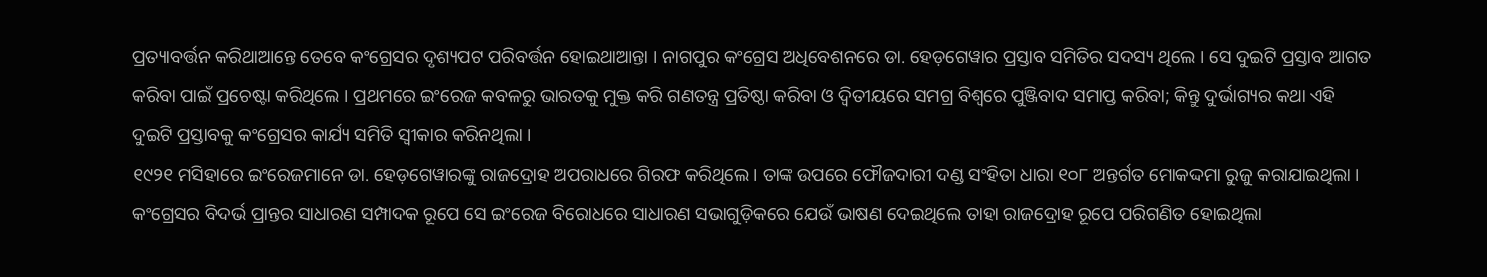ପ୍ରତ୍ୟାବର୍ତ୍ତନ କରିଥାଆନ୍ତେ ତେବେ କଂଗ୍ରେସର ଦୃଶ୍ୟପଟ ପରିବର୍ତ୍ତନ ହୋଇଥାଆନ୍ତା । ନାଗପୁର କଂଗ୍ରେସ ଅଧିବେଶନରେ ଡା. ହେଡ଼ଗେୱାର ପ୍ରସ୍ତାବ ସମିତିର ସଦସ୍ୟ ଥିଲେ । ସେ ଦୁଇଟି ପ୍ରସ୍ତାବ ଆଗତ କରିବା ପାଇଁ ପ୍ରଚେଷ୍ଟା କରିଥିଲେ । ପ୍ରଥମରେ ଇଂରେଜ କବଳରୁ ଭାରତକୁ ମୁକ୍ତ କରି ଗଣତନ୍ତ୍ର ପ୍ରତିଷ୍ଠା କରିବା ଓ ଦ୍ୱିତୀୟରେ ସମଗ୍ର ବିଶ୍ୱରେ ପୁଞ୍ଜିବାଦ ସମାପ୍ତ କରିବା; କିନ୍ତୁ ଦୁର୍ଭାଗ୍ୟର କଥା ଏହି ଦୁଇଟି ପ୍ରସ୍ତାବକୁ କଂଗ୍ରେସର କାର୍ଯ୍ୟ ସମିତି ସ୍ୱୀକାର କରିନଥିଲା ।
୧୯୨୧ ମସିହାରେ ଇଂରେଜମାନେ ଡା. ହେଡ଼ଗେୱାରଙ୍କୁ ରାଜଦ୍ରୋହ ଅପରାଧରେ ଗିରଫ କରିଥିଲେ । ତାଙ୍କ ଉପରେ ଫୌଜଦାରୀ ଦଣ୍ଡ ସଂହିତା ଧାରା ୧୦୮ ଅନ୍ତର୍ଗତ ମୋକଦ୍ଦମା ରୁଜୁ କରାଯାଇଥିଲା । କଂଗ୍ରେସର ବିଦର୍ଭ ପ୍ରାନ୍ତର ସାଧାରଣ ସମ୍ପାଦକ ରୂପେ ସେ ଇଂରେଜ ବିରୋଧରେ ସାଧାରଣ ସଭାଗୁଡ଼ିକରେ ଯେଉଁ ଭାଷଣ ଦେଇଥିଲେ ତାହା ରାଜଦ୍ରୋହ ରୂପେ ପରିଗଣିତ ହୋଇଥିଲା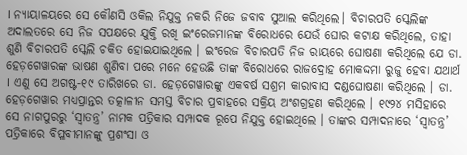। ନ୍ୟାୟାଳୟରେ ସେ କୌଣସି ଓକିଲ ନିଯୁକ୍ତ ନକରି ନିଜେ ଜବାବ ସୁଆଲ କରିଥିଲେ। ବିଚାରପତି ସ୍କେଲିଙ୍କ ଅଦାଲତରେ ସେ ନିଜ ସପକ୍ଷରେ ଯୁକ୍ତି ରଖି ଇଂରେଜମାନଙ୍କ ବିରୋଧରେ ଯେଉଁ ଘୋର କଟାକ୍ଷ କରିଥିଲେ, ତାହା ଶୁଣି ବିଚାରପତି ସ୍କେଲି ଚକିତ ହୋଇଯାଇଥିଲେ । ଇଂରେଜ ବିଚାରପତି ନିଜ ରାୟରେ ଘୋଷଣା କରିଥିଲେ ଯେ ଡା. ହେଡ଼ଗେୱାରଙ୍କ ଭାଷଣ ଶୁଣିବା ପରେ ମନେ ହେଉଛି ତାଙ୍କ ବିରୋଧରେ ରାଜଦ୍ରୋହ ମୋକଦ୍ଦମା ରୁଜୁ ହେବା ଯଥାର୍ଥ । ଏଣୁ ସେ ଅଗଷ୍ଟ-୧୯ ତାରିଖରେ ଡା. ହେଡ଼ଗେୱାରଙ୍କୁ ଏକବର୍ଷ ସଶ୍ରମ କାରାବାସ ଦଣ୍ଡଘୋଷଣା କରିଥିଲେ । ଡା. ହେଡ଼ଗେୱାର ମଧ୍ୟପ୍ରାନ୍ତର ତତ୍କାଳୀନ ସମସ୍ତ ବିଚାର ପ୍ରବାହରେ ସକ୍ରିୟ ଅଂଶଗ୍ରହଣ କରିଥିଲେ । ୧୯୨୪ ମସିହାରେ ସେ ନାଗପୁରରୁ ‘ସ୍ୱାତନ୍ତ୍ର’ ନାମକ ପତ୍ରିକାର ସମ୍ପାଦକ ରୂପେ ନିଯୁକ୍ତ ହୋଇଥିଲେ । ତାଙ୍କର ସମ୍ପାଦନାରେ ‘ସ୍ୱାତନ୍ତ୍ର’ ପତ୍ରିକାରେ ବିପ୍ଳବୀମାନଙ୍କୁ ପ୍ରଶଂସା ଓ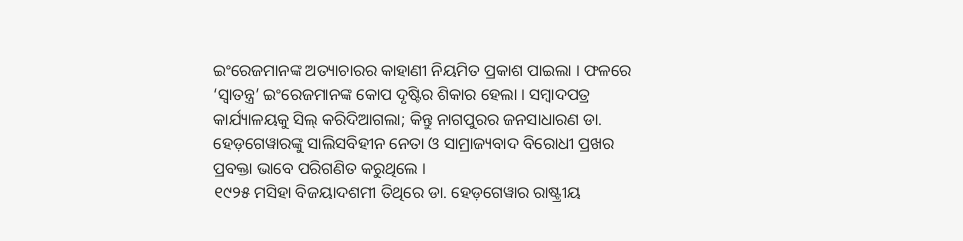ଇଂରେଜମାନଙ୍କ ଅତ୍ୟାଚାରର କାହାଣୀ ନିୟମିତ ପ୍ରକାଶ ପାଇଲା । ଫଳରେ ‘ସ୍ୱାତନ୍ତ୍ର’ ଇଂରେଜମାନଙ୍କ କୋପ ଦୃଷ୍ଟିର ଶିକାର ହେଲା । ସମ୍ବାଦପତ୍ର କାର୍ଯ୍ୟାଳୟକୁ ସିଲ୍ କରିଦିଆଗଲା; କିନ୍ତୁ ନାଗପୁରର ଜନସାଧାରଣ ଡା. ହେଡ଼ଗେୱାରଙ୍କୁ ସାଲିସବିହୀନ ନେତା ଓ ସାମ୍ରାଜ୍ୟବାଦ ବିରୋଧୀ ପ୍ରଖର ପ୍ରବକ୍ତା ଭାବେ ପରିଗଣିତ କରୁଥିଲେ ।
୧୯୨୫ ମସିହା ବିଜୟାଦଶମୀ ତିଥିରେ ଡା. ହେଡ଼ଗେୱାର ରାଷ୍ଟ୍ରୀୟ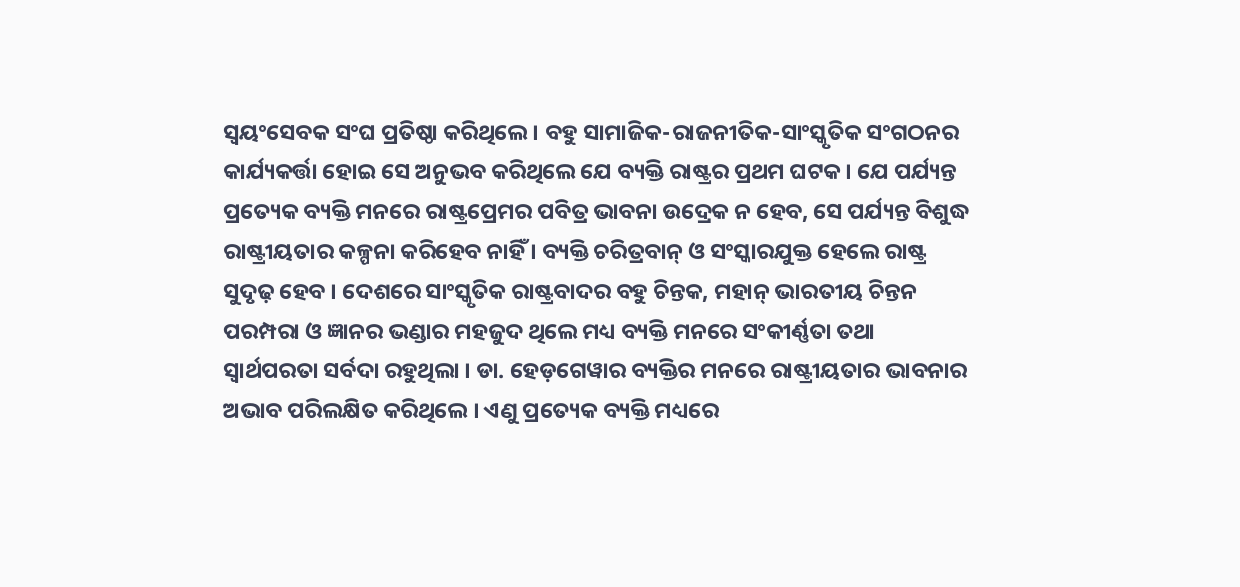ସ୍ୱୟଂସେବକ ସଂଘ ପ୍ରତିଷ୍ଠା କରିଥିଲେ । ବହୁ ସାମାଜିକ-ରାଜନୀତିକ-ସାଂସ୍କୃତିକ ସଂଗଠନର କାର୍ଯ୍ୟକର୍ତ୍ତା ହୋଇ ସେ ଅନୁଭବ କରିଥିଲେ ଯେ ବ୍ୟକ୍ତି ରାଷ୍ଟ୍ରର ପ୍ରଥମ ଘଟକ । ଯେ ପର୍ଯ୍ୟନ୍ତ ପ୍ରତ୍ୟେକ ବ୍ୟକ୍ତି ମନରେ ରାଷ୍ଟ୍ରପ୍ରେମର ପବିତ୍ର ଭାବନା ଉଦ୍ରେକ ନ ହେବ, ସେ ପର୍ଯ୍ୟନ୍ତ ବିଶୁଦ୍ଧ ରାଷ୍ଟ୍ରୀୟତାର କଳ୍ପନା କରିହେବ ନାହିଁ । ବ୍ୟକ୍ତି ଚରିତ୍ରବାନ୍ ଓ ସଂସ୍କାରଯୁକ୍ତ ହେଲେ ରାଷ୍ଟ୍ର ସୁଦୃଢ଼ ହେବ । ଦେଶରେ ସାଂସ୍କୃତିକ ରାଷ୍ଟ୍ରବାଦର ବହୁ ଚିନ୍ତକ, ମହାନ୍ ଭାରତୀୟ ଚିନ୍ତନ ପରମ୍ପରା ଓ ଜ୍ଞାନର ଭଣ୍ଡାର ମହଜୁଦ ଥିଲେ ମଧ୍ୟ ବ୍ୟକ୍ତି ମନରେ ସଂକୀର୍ଣ୍ଣତା ତଥା ସ୍ୱାର୍ଥପରତା ସର୍ବଦା ରହୁଥିଲା । ଡା. ହେଡ଼ଗେୱାର ବ୍ୟକ୍ତିର ମନରେ ରାଷ୍ଟ୍ରୀୟତାର ଭାବନାର ଅଭାବ ପରିଲକ୍ଷିତ କରିଥିଲେ । ଏଣୁ ପ୍ରତ୍ୟେକ ବ୍ୟକ୍ତି ମଧ୍ୟରେ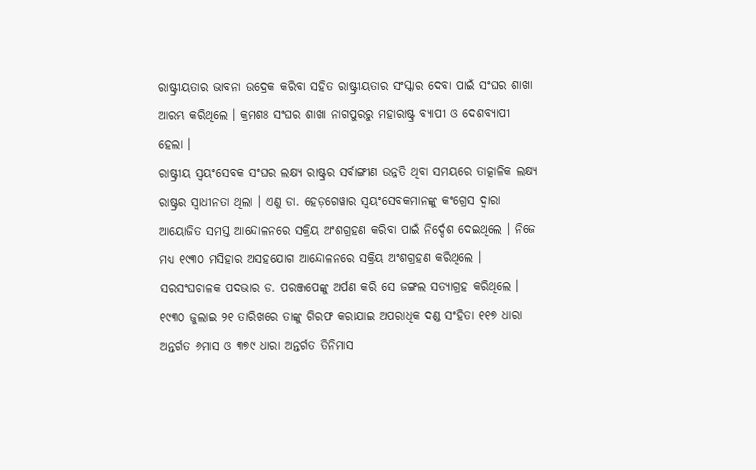ରାଷ୍ଟ୍ରୀୟତାର ଭାବନା ଉଦ୍ରେକ କରିବା ସହିତ ରାଷ୍ଟ୍ରୀୟତାର ସଂସ୍କାର ଦେବା ପାଇଁ ସଂଘର ଶାଖା ଆରମ୍ଭ କରିଥିଲେ । କ୍ରମଶଃ ସଂଘର ଶାଖା ନାଗପୁରରୁ ମହାରାଷ୍ଟ୍ର ବ୍ୟାପୀ ଓ ଦେଶବ୍ୟାପୀ ହେଲା ।
ରାଷ୍ଟ୍ରୀୟ ସ୍ୱୟଂସେବକ ସଂଘର ଲକ୍ଷ୍ୟ ରାଷ୍ଟ୍ରର ସର୍ବାଙ୍ଗୀଣ ଉନ୍ନତି ଥିବା ସମୟରେ ତାତ୍କାଳିକ ଲକ୍ଷ୍ୟ ରାଷ୍ଟ୍ରର ସ୍ୱାଧୀନତା ଥିଲା । ଏଣୁ ଡା. ହେଡ଼ଗେୱାର ସ୍ୱୟଂସେବକମାନଙ୍କୁ କଂଗ୍ରେସ ଦ୍ୱାରା ଆୟୋଜିତ ସମସ୍ତ ଆନ୍ଦୋଳନରେ ସକ୍ରିୟ ଅଂଶଗ୍ରହଣ କରିବା ପାଇଁ ନିର୍ଦ୍ଦେଶ ଦେଇଥିଲେ । ନିଜେ ମଧ୍ୟ ୧୯୩୦ ମସିହାର ଅସହଯୋଗ ଆନ୍ଦୋଳନରେ ସକ୍ରିୟ ଅଂଶଗ୍ରହଣ କରିଥିଲେ । ସରସଂଘଚାଳକ ପଦଭାର ଡ. ପରଞ୍ଜପେଙ୍କୁ ଅର୍ପଣ କରି ସେ ଜଙ୍ଗଲ ସତ୍ୟାଗ୍ରହ କରିଥିଲେ । ୧୯୩୦ ଜୁଲାଇ ୨୧ ତାରିଖରେ ତାଙ୍କୁ ଗିରଫ କରାଯାଇ ଅପରାଧିକ ଦଣ୍ଡ ସଂହିତା ୧୧୭ ଧାରା ଅନ୍ତର୍ଗତ ୬ମାସ ଓ ୩୭୯ ଧାରା ଅନ୍ତର୍ଗତ ତିନିମାସ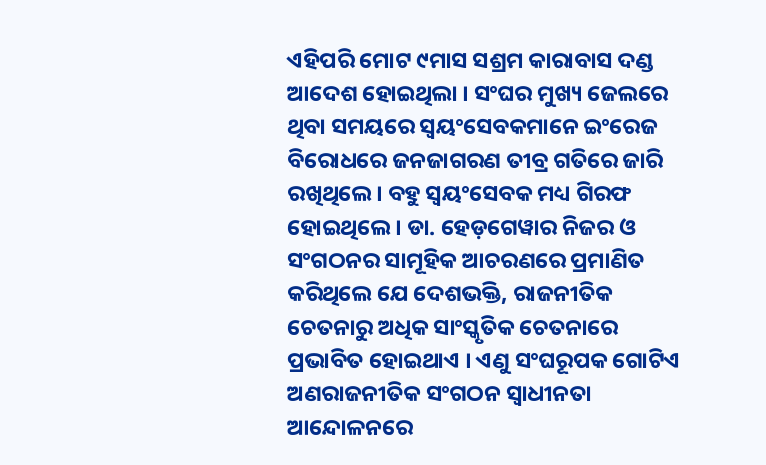ଏହିପରି ମୋଟ ୯ମାସ ସଶ୍ରମ କାରାବାସ ଦଣ୍ଡ ଆଦେଶ ହୋଇଥିଲା । ସଂଘର ମୁଖ୍ୟ ଜେଲରେ ଥିବା ସମୟରେ ସ୍ୱୟଂସେବକମାନେ ଇଂରେଜ ବିରୋଧରେ ଜନଜାଗରଣ ତୀବ୍ର ଗତିରେ ଜାରି ରଖିଥିଲେ । ବହୁ ସ୍ୱୟଂସେବକ ମଧ୍ୟ ଗିରଫ ହୋଇଥିଲେ । ଡା. ହେଡ଼ଗେୱାର ନିଜର ଓ ସଂଗଠନର ସାମୂହିକ ଆଚରଣରେ ପ୍ରମାଣିତ କରିଥିଲେ ଯେ ଦେଶଭକ୍ତି, ରାଜନୀତିକ ଚେତନାରୁ ଅଧିକ ସାଂସ୍କୃତିକ ଚେତନାରେ ପ୍ରଭାବିତ ହୋଇଥାଏ । ଏଣୁ ସଂଘରୂପକ ଗୋଟିଏ ଅଣରାଜନୀତିକ ସଂଗଠନ ସ୍ୱାଧୀନତା ଆନ୍ଦୋଳନରେ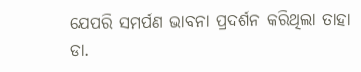ଯେପରି ସମର୍ପଣ ଭାବନା ପ୍ରଦର୍ଶନ କରିଥିଲା ତାହା ଡା.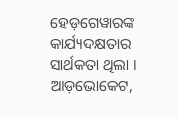ହେଡ଼ଗେୱାରଙ୍କ କାର୍ଯ୍ୟଦକ୍ଷତାର ସାର୍ଥକତା ଥିଲା ।
ଆଡ଼ଭୋକେଟ,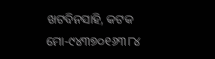ଖଟବିନସାହି, କଟକ
ମୋ-୯୪୩୭୦୧୬୩୮୪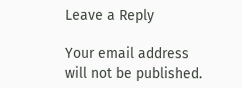Leave a Reply

Your email address will not be published.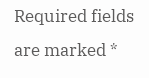Required fields are marked *